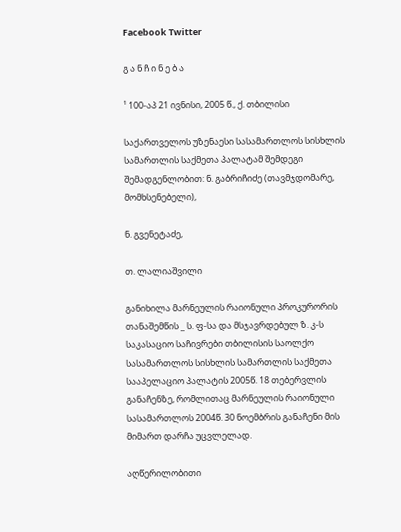Facebook Twitter

გ ა ნ ჩ ი ნ ე ბ ა

¹ 100-აპ 21 ივნისი, 2005 წ., ქ. თბილისი

საქართველოს უზენაესი სასამართლოს სისხლის სამართლის საქმეთა პალატამ შემდეგი შემადგენლობით: ნ. გაბრიჩიძე (თავმჯდომარე, მომხსენებელი),

ნ. გვენეტაძე,

თ. ლალიაშვილი

განიხილა მარნეულის რაიონული პროკურორის თანაშემწის _ ს. ფ-სა და მსჯავრდებულ ზ. კ-ს საკასაციო საჩივრები თბილისის საოლქო სასამართლოს სისხლის სამართლის საქმეთა სააპელაციო პალატის 2005წ. 18 თებერვლის განაჩენზე, რომლითაც მარნეულის რაიონული სასამართლოს 2004წ. 30 ნოემბრის განაჩენი მის მიმართ დარჩა უცვლელად.

აღწერილობითი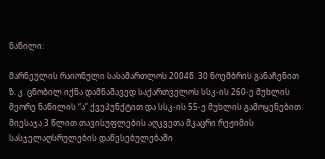ნაწილი:

მარნეულის რაიონული სასამართლოს 2004წ. 30 ნოემბრის განაჩენით ზ. კ. ცნობილ იქნა დამნაშავედ საქართველოს სსკ-ის 260-ე მუხლის მეორე ნაწილის “ა” ქვეპუნქტით და სსკ-ის 55-ე მუხლის გამოყენებით მიესაჯა 3 წლით თავისუფლების აღკვეთა მკაცრი რეჟიმის სასჯელაღსრულების დაწესებულებაში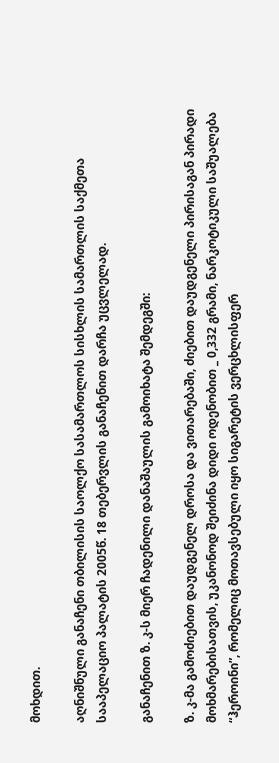მოხდით.

აღნიშნული განაჩენი თბილისის საოლქო სასამართლოს სისხლის სამართლის საქმეთა სააპელაციო პალატის 2005წ. 18 თებერვლის განაჩენით დარჩა უცვლელად.

განაჩენით ზ. კ-ს მიერ ჩადენილი დანაშაულის გამოიხატა შემდეგში:

ზ. კ-მა გამოძიებით დაუდგენელ დროსა და ვითარებაში, ძიებით დაუდგენელი პირისაგან პირადი მოხმარებისათვის, უკანონოდ შეიძინა დიდი ოდენობით _ 0,332 გრამი, ნარკოტიკული საშუალება “ჰეროინი”, რომელიც მოთავსებული იყო სიგარეტის ვერცხლისფერ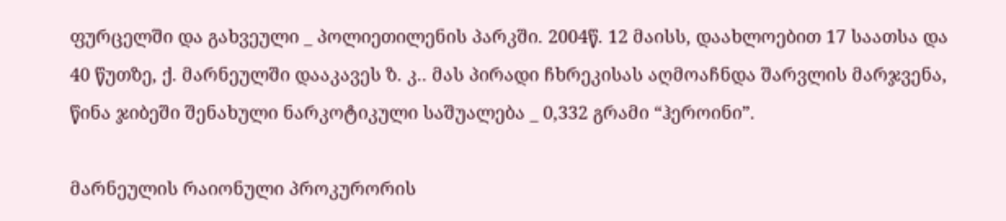ფურცელში და გახვეული _ პოლიეთილენის პარკში. 2004წ. 12 მაისს, დაახლოებით 17 საათსა და 40 წუთზე, ქ. მარნეულში დააკავეს ზ. კ.. მას პირადი ჩხრეკისას აღმოაჩნდა შარვლის მარჯვენა, წინა ჯიბეში შენახული ნარკოტიკული საშუალება _ 0,332 გრამი “ჰეროინი”.

მარნეულის რაიონული პროკურორის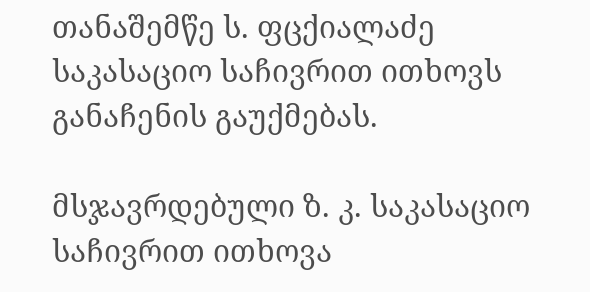თანაშემწე ს. ფცქიალაძე საკასაციო საჩივრით ითხოვს განაჩენის გაუქმებას.

მსჯავრდებული ზ. კ. საკასაციო საჩივრით ითხოვა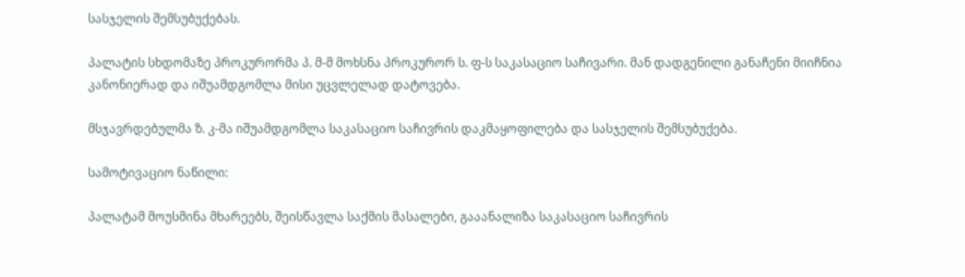სასჯელის შემსუბუქებას.

პალატის სხდომაზე პროკურორმა პ. მ-მ მოხსნა პროკურორ ს. ფ-ს საკასაციო საჩივარი. მან დადგენილი განაჩენი მიიჩნია კანონიერად და იშუამდგომლა მისი უცვლელად დატოვება.

მსჯავრდებულმა ზ. კ-მა იშუამდგომლა საკასაციო საჩივრის დაკმაყოფილება და სასჯელის შემსუბუქება.

სამოტივაციო ნაწილი:

პალატამ მოუსმინა მხარეებს, შეისწავლა საქმის მასალები, გააანალიზა საკასაციო საჩივრის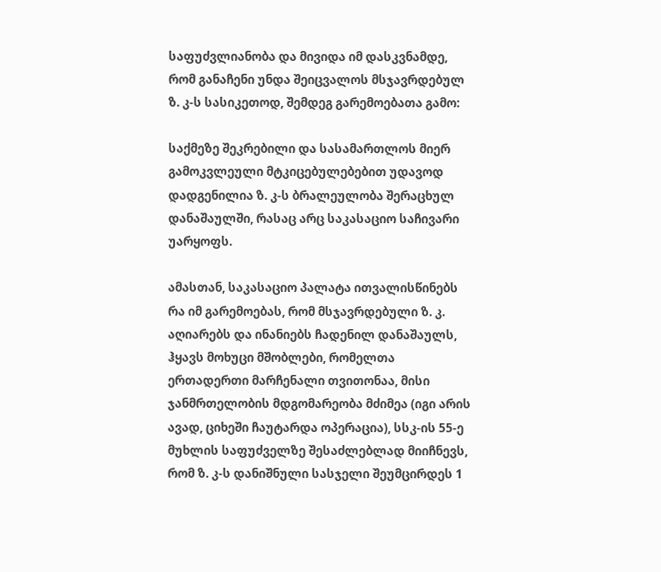საფუძვლიანობა და მივიდა იმ დასკვნამდე, რომ განაჩენი უნდა შეიცვალოს მსჯავრდებულ ზ. კ-ს სასიკეთოდ, შემდეგ გარემოებათა გამო:

საქმეზე შეკრებილი და სასამართლოს მიერ გამოკვლეული მტკიცებულებებით უდავოდ დადგენილია ზ. კ-ს ბრალეულობა შერაცხულ დანაშაულში, რასაც არც საკასაციო საჩივარი უარყოფს.

ამასთან, საკასაციო პალატა ითვალისწინებს რა იმ გარემოებას, რომ მსჯავრდებული ზ. კ. აღიარებს და ინანიებს ჩადენილ დანაშაულს, ჰყავს მოხუცი მშობლები, რომელთა ერთადერთი მარჩენალი თვითონაა, მისი ჯანმრთელობის მდგომარეობა მძიმეა (იგი არის ავად, ციხეში ჩაუტარდა ოპერაცია), სსკ-ის 55-ე მუხლის საფუძველზე შესაძლებლად მიიჩნევს, რომ ზ. კ-ს დანიშნული სასჯელი შეუმცირდეს 1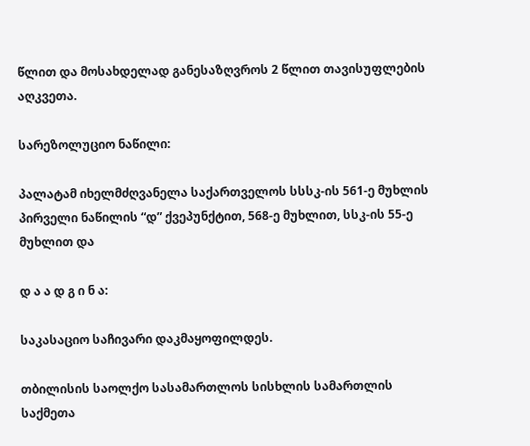წლით და მოსახდელად განესაზღვროს 2 წლით თავისუფლების აღკვეთა.

სარეზოლუციო ნაწილი:

პალატამ იხელმძღვანელა საქართველოს სსსკ-ის 561-ე მუხლის პირველი ნაწილის “დ” ქვეპუნქტით, 568-ე მუხლით, სსკ-ის 55-ე მუხლით და

დ ა ა დ გ ი ნ ა:

საკასაციო საჩივარი დაკმაყოფილდეს.

თბილისის საოლქო სასამართლოს სისხლის სამართლის საქმეთა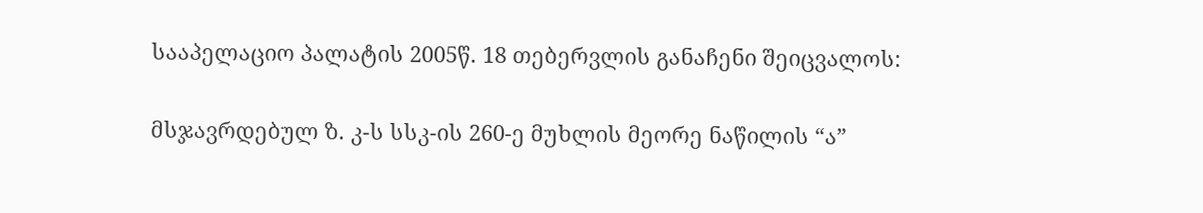სააპელაციო პალატის 2005წ. 18 თებერვლის განაჩენი შეიცვალოს:

მსჯავრდებულ ზ. კ-ს სსკ-ის 260-ე მუხლის მეორე ნაწილის “ა”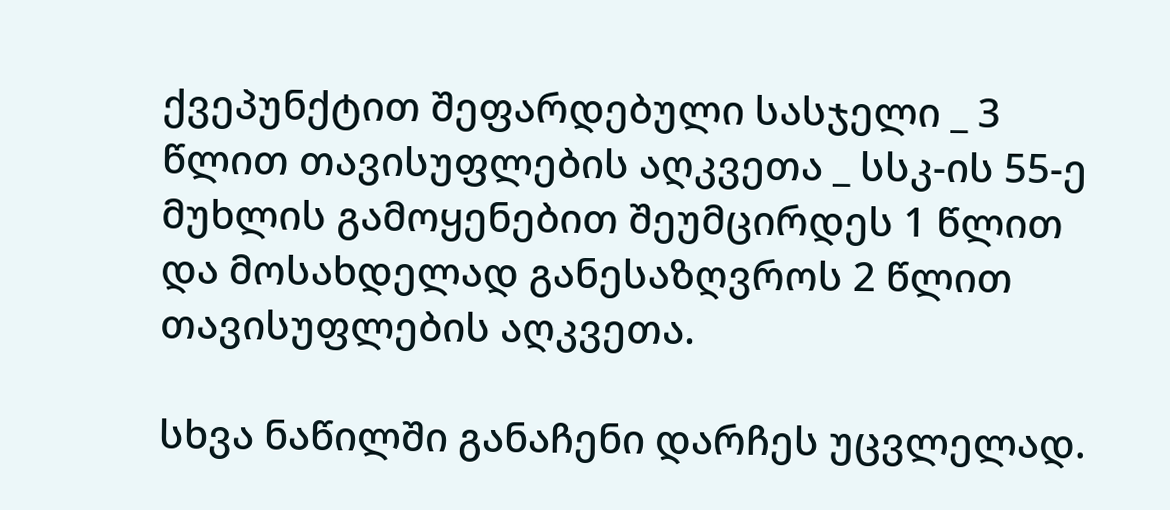ქვეპუნქტით შეფარდებული სასჯელი _ 3 წლით თავისუფლების აღკვეთა _ სსკ-ის 55-ე მუხლის გამოყენებით შეუმცირდეს 1 წლით და მოსახდელად განესაზღვროს 2 წლით თავისუფლების აღკვეთა.

სხვა ნაწილში განაჩენი დარჩეს უცვლელად.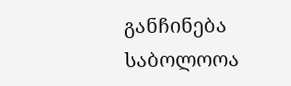განჩინება საბოლოოა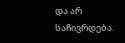და არ საჩივრდება.